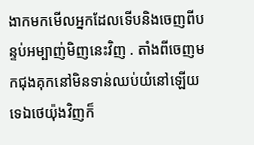ងាកមកមើលអ្នកដែលទើបនិងចេញពីបន្ទប់អម្បាញ់មិញនេះវិញ . តាំងពីចេញមកជុងគុកនៅមិនទាន់ឈប់យំនៅឡើយទេឯថេយ៉ុងវិញក៏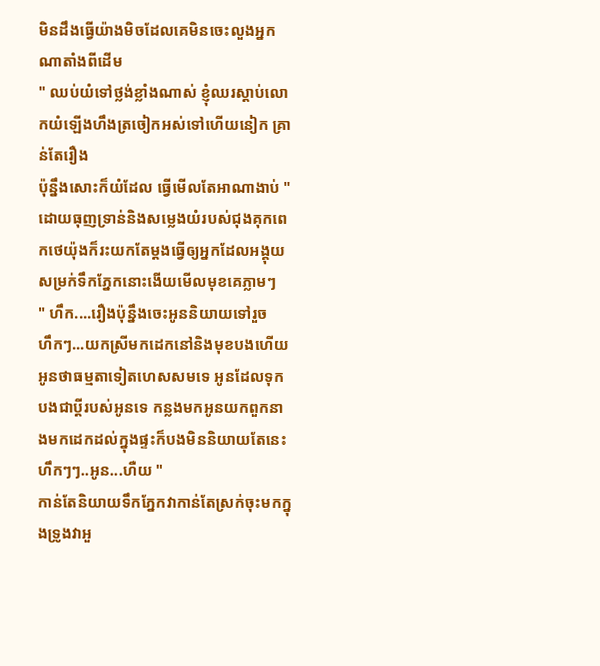មិនដឹងធ្វើយ៉ាងមិចដែលគេមិនចេះលួងអ្នកណាតាំងពីដើម
" ឈប់យំទៅថ្លង់ខ្លាំងណាស់ ខ្ញុំឈរស្ដាប់លោកយំឡើងហឹងត្រចៀកអស់ទៅហើយនៀក គ្រាន់តែរឿង
ប៉ុន្នឹងសោះក៏យំដែល ធ្វើមើលតែអាណាងាប់ " ដោយធុញទ្រាន់និងសម្លេងយំរបស់ជុងគុកពេកថេយ៉ុងក៏រះយកតែម្ដងធ្វើឲ្យអ្នកដែលអង្គុយសម្រក់ទឹកភ្នែកនោះងើយមើលមុខគេភ្លាមៗ
" ហឹក....រឿងប៉ុន្នឹងចេះអូននិយាយទៅរួច
ហឹកៗ...យកស្រីមកដេកនៅនិងមុខបងហើយអូនថាធម្មតាទៀតហេសសមទេ អូនដែលទុកបងជាប្ដីរបស់អូនទេ កន្លងមកអូនយកពួកនាងមកដេកដល់ក្នុងផ្ទះក៏បងមិននិយាយតែនេះហឹកៗៗ..អូន...ហឺយ "
កាន់តែនិយាយទឹកភ្នែកវាកាន់តែស្រក់ចុះមកក្នុងទ្រូងវាអួ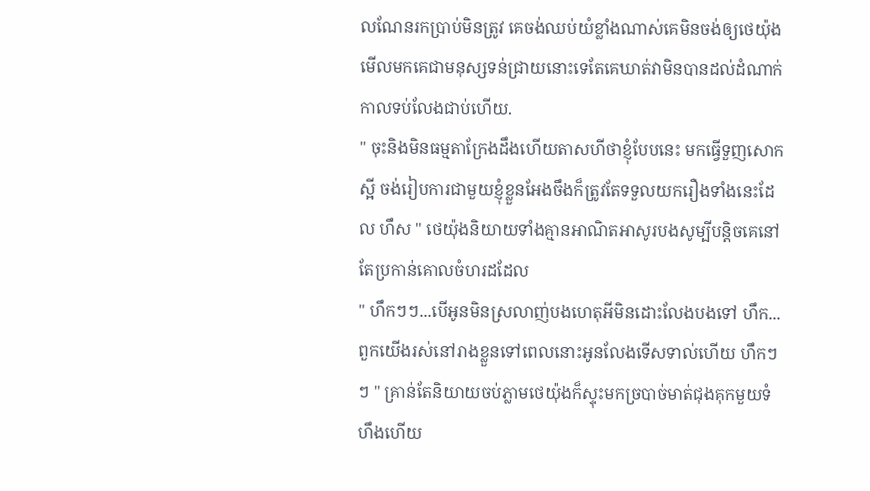លណែនរកប្រាប់មិនត្រូវ គេចង់ឈប់យំខ្លាំងណាស់គេមិនចង់ឲ្យថេយ៉ុងមើលមកគេជាមនុស្សទន់ជ្រាយនោះទេតែគេឃាត់វាមិនបានដល់ដំណាក់កាលទប់លែងជាប់ហើយ.
" ចុះនិងមិនធម្មតាក្រែងដឹងហើយតាសហីថាខ្ញុំបែបនេះ មកធ្វើទួញសោកស្អី ចង់រៀបការជាមួយខ្ញុំខ្លួនអែងចឹងក៏ត្រូវតែទទួលយករឿងទាំងនេះដែល ហឹស " ថេយ៉ុងនិយាយទាំងគ្មានអាណិតអាសូរបងសូម្បីបន្ដិចគេនៅតែប្រកាន់គោលចំហរដដែល
" ហឹកៗៗ...បើអូនមិនស្រលាញ់បងហេតុអីមិនដោះលែងបងទៅ ហឹក...ពួកយើងរស់នៅរាងខ្លួនទៅពេលនោះអូនលែងទើសទាល់ហើយ ហឹកៗៗ " គ្រាន់តែនិយាយចប់ភ្លាមថេយ៉ុងក៏ស្ទុះមកច្របាច់មាត់ជុងគុកមួយទំហឹងហើយ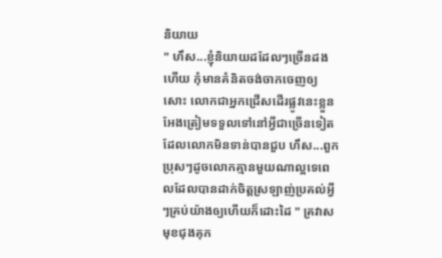និយាយ
" ហឹស...ខ្ញុំនិយាយដដែលៗច្រើនដងហើយ កុំមានគំនិតចង់ចាកចេញឲ្យសោះ លោកជាអ្នកជ្រើសដើរផ្លូវនេះខ្លួនអែងត្រៀមទទួលទៅនៅអ្វីជាច្រើនទៀតដែលលោកមិនទាន់បានជួប ហឹស...ពួកប្រុសៗដូចលោកគ្មានមួយណាល្អទេពេលដែលបានដាក់ចិត្តស្រឡាញ់ប្រគល់អ្វីៗគ្រប់យ៉ាងឲ្យហើយក៏ដោះដៃ " គ្រវាសមុខជុងគុក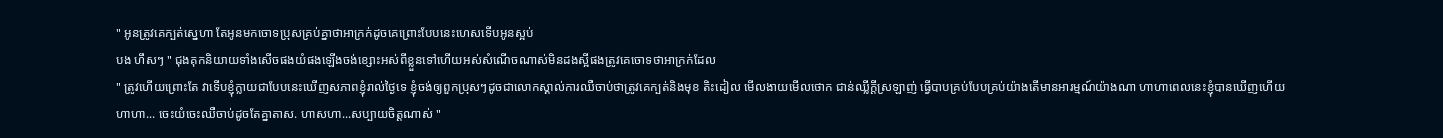" អូនត្រូវគេក្បត់ស្នេហា តែអូនមកចោទប្រុសគ្រប់គ្នាថាអាក្រក់ដូចគេព្រោះបែបនេះហេសទើបអូនស្អប់
បង ហឹសៗ " ជុងគុកនិយាយទាំងសើចផងយំផងឡើងចង់ខ្សោះអស់ពីខ្លួនទៅហើយអស់សំណើចណាស់មិនដងស្អីផងត្រូវគេចោទថាអាក្រក់ដែល
" ត្រូវហើយព្រោះតែ វាទើបខ្ញុំក្លាយជាបែបនេះឃើញសភាពខ្ញុំរាល់ថ្ងៃទេ ខ្ញុំចង់ឲ្យពួកប្រុសៗដូចជាលោកស្គាល់ការឈឺចាប់ថាត្រូវគេក្បត់និងមុខ តិះដៀល មើលងាយមើលថោក ជាន់ឈ្លីក្ដីស្រឡាញ់ ធ្វើបាបគ្រប់បែបគ្រប់យ៉ាងតើមានអារម្មណ៍យ៉ាងណា ហាហាពេលនេះខ្ញុំបានឃើញហើយ ហាហា... ចេះយំចេះឈឺចាប់ដូចតែគ្នាតាស. ហាសហា...សប្បាយចិត្តណាស់ "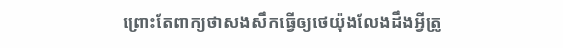ព្រោះតែពាក្យថាសងសឹកធ្វើឲ្យថេយ៉ុងលែងដឹងអ្វីត្រូ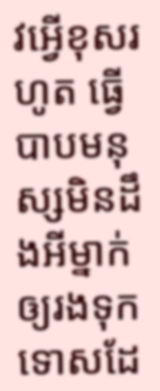វអ្វើខុសរហូត ធ្វើបាបមនុស្សមិនដឹងអីម្នាក់ឲ្យរងទុកទោសដែ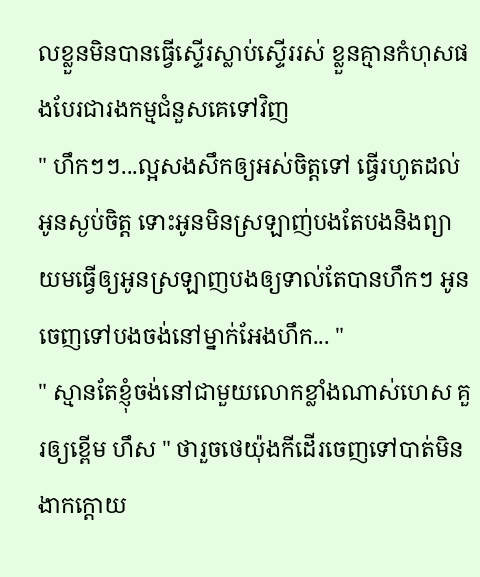លខ្លួនមិនបានធ្វើស្ទើរស្លាប់ស្ទើររស់ ខ្លួនគ្មានកំហុសផងបែរជារងកម្មជំនួសគេទៅវិញ
" ហឹកៗៗ...ល្អសងសឹកឲ្យអស់ចិត្តទៅ ធ្វើរហូតដល់អូនស្ងប់ចិត្ត ទោះអូនមិនស្រឡាញ់បងតែបងនិងព្យាយមធ្វើឲ្យអូនស្រឡាញបងឲ្យទាល់តែបានហឹកៗ អូនចេញទៅបងចង់នៅម្នាក់អែងហឹក... "
" ស្មានតែខ្ញុំចង់នៅជាមួយលោកខ្លាំងណាស់ហេស គួរឲ្យខ្ពើម ហឹស " ថារួចថេយ៉ុងកីដើរចេញទៅបាត់មិនងាកក្តោយ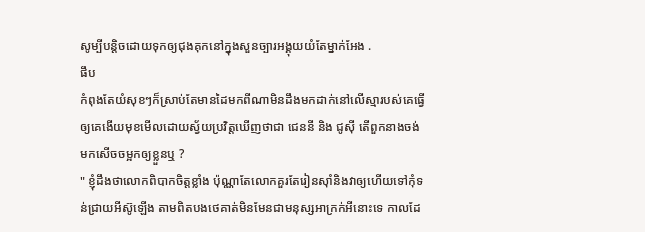សូម្បីបន្ដិចដោយទុកឲ្យជុងគុកនៅក្នុងសួនច្បារអង្គុយយំតែម្នាក់អែង .
ផឹប
កំពុងតែយំសុខៗក៏ស្រាប់តែមានដៃមកពីណាមិនដឹងមកដាក់នៅលើស្មារបស់គេធ្វើឲ្យគេងើយមុខមើលដោយស្វ័យប្រវិត្តឃើញថាជា ជេននី និង ជូសុី តើពួកនាងចង់មកសើចចម្អកឲ្យខ្លួនឬ ?
" ខ្ញុំដឹងថាលោកពិបាកចិត្តខ្លាំង ប៉ុណ្ណាតែលោកគួរតែរៀនសុាំនិងវាឲ្យហើយទៅកុំទន់ជ្រាយអីស៊ូឡើង តាមពិតបងថេគាត់មិនមែនជាមនុស្សអាក្រក់អីនោះទេ កាលដែ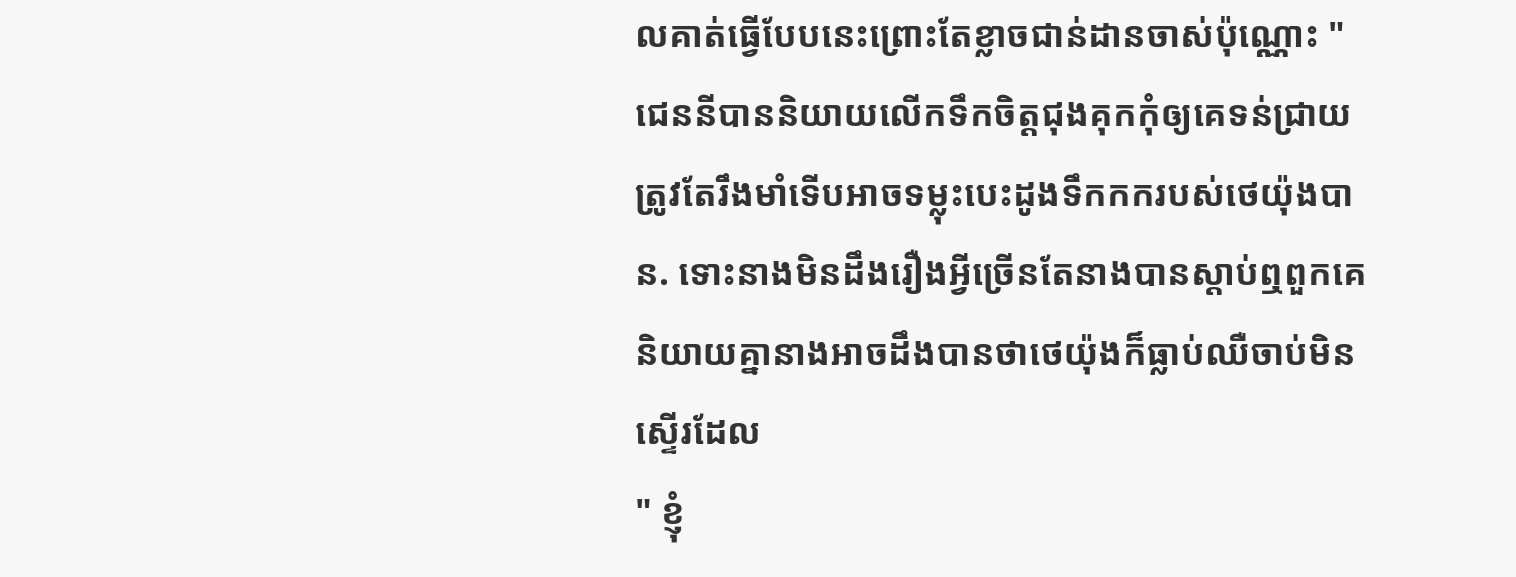លគាត់ធ្វើបែបនេះព្រោះតែខ្លាចជាន់ដានចាស់ប៉ុណ្ណោះ "
ជេននីបាននិយាយលើកទឹកចិត្តជុងគុកកុំឲ្យគេទន់ជ្រាយ ត្រូវតែរឹងមាំទើបអាចទម្លុះបេះដូងទឹកកករបស់ថេយ៉ុងបាន. ទោះនាងមិនដឹងរឿងអ្វីច្រើនតែនាងបានស្ដាប់ឮពួកគេនិយាយគ្នានាងអាចដឹងបានថាថេយ៉ុងក៏ធ្លាប់ឈឺចាប់មិនស្ទើរដែល
" ខ្ញុំ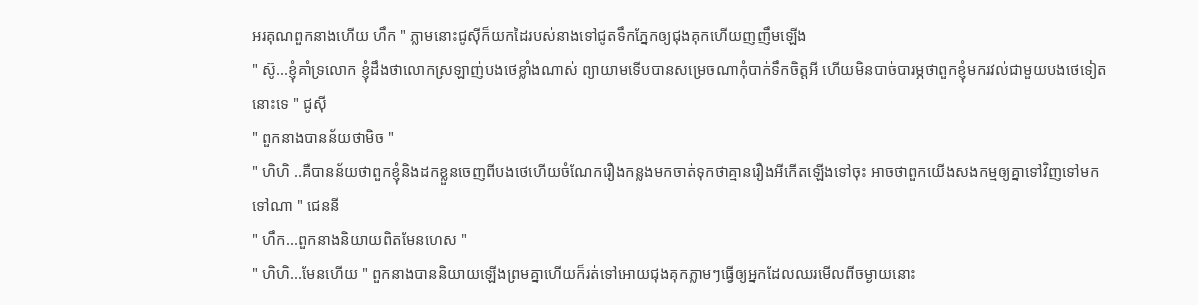អរគុណពួកនាងហើយ ហឹក " ភ្លាមនោះជូសុីក៏យកដៃរបស់នាងទៅជូតទឹកភ្នែកឲ្យជុងគុកហើយញញឹមឡើង
" ស៊ូ...ខ្ញុំគាំទ្រលោក ខ្ញុំដឹងថាលោកស្រឡាញ់បងថេខ្លាំងណាស់ ព្យាយាមទើបបានសម្រេចណាកុំបាក់ទឹកចិត្តអី ហើយមិនបាច់បារម្ភថាពួកខ្ញុំមករវល់ជាមួយបងថេទៀតនោះទេ " ជូសុី
" ពួកនាងបានន័យថាមិច "
" ហិហិ ..គឺបានន័យថាពួកខ្ញុំនិងដកខ្លួនចេញពីបងថេហើយចំណែករឿងកន្លងមកចាត់ទុកថាគ្មានរឿងអីកើតឡើងទៅចុះ អាចថាពួកយើងសងកម្មឲ្យគ្នាទៅវិញទៅមកទៅណា " ជេននី
" ហឹក...ពួកនាងនិយាយពិតមែនហេស "
" ហិហិ...មែនហើយ " ពួកនាងបាននិយាយឡើងព្រមគ្នាហើយក៏រត់ទៅអោយជុងគុកភ្លាមៗធ្វើឲ្យអ្នកដែលឈរមើលពីចម្ងាយនោះ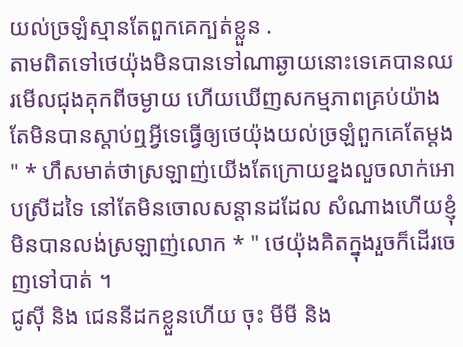យល់ច្រឡំស្មានតែពួកគេក្បត់ខ្លួន .
តាមពិតទៅថេយ៉ុងមិនបានទៅណាឆ្ងាយនោះទេគេបានឈរមើលជុងគុកពីចម្ងាយ ហើយឃើញសកម្មភាពគ្រប់យ៉ាងតែមិនបានស្ដាប់ឮអ្វីទេធ្វើឲ្យថេយ៉ុងយល់ច្រឡំពួកគេតែម្ដង
" * ហឹសមាត់ថាស្រឡាញ់យើងតែក្រោយខ្នងលួចលាក់អោបស្រីដទៃ នៅតែមិនចោលសន្ដានដដែល សំណាងហើយខ្ញុំមិនបានលង់ស្រឡាញ់លោក * " ថេយ៉ុងគិតក្នុងរួចក៏ដើរចេញទៅបាត់ ។
ជូសុី និង ជេននីដកខ្លួនហើយ ចុះ មីមី និង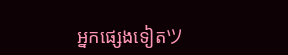អ្នកផ្សេងទៀតツ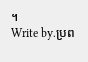។
Write by.ប្រព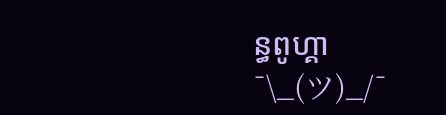ន្ធពូហ្គា ¯\_(ツ)_/¯